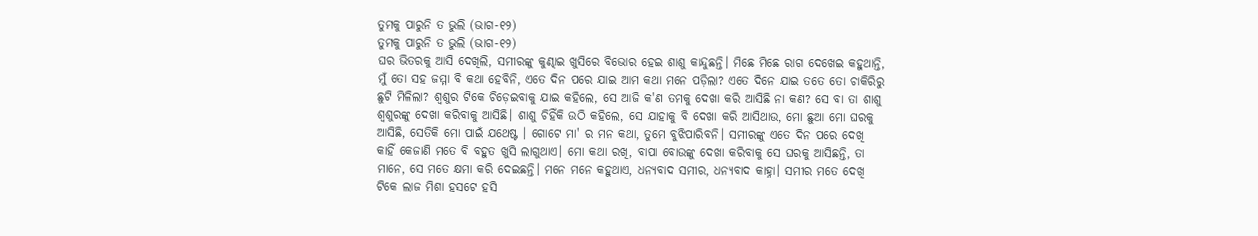ତୁମକୁ ପାରୁନି ତ ଭୁଲି (ଭାଗ-୧୨)
ତୁମକୁ ପାରୁନି ତ ଭୁଲି (ଭାଗ-୧୨)
ଘର ଭିତରକୁ ଆସି ଦେଖିଲି, ସମୀରଙ୍କୁ କୁଣ୍ଢାଇ ଖୁସିରେ ବିଭୋର ହେଇ ଶାଶୁ କାନ୍ଦୁଛନ୍ତି। ମିଛେ ମିଛେ ରାଗ ଦେଖେଇ କହୁଥାନ୍ତି, ମୁଁ ତୋ ସହ ଜମ୍ମା ବି କଥା ହେବିନି, ଏତେ ଦିନ ପରେ ଯାଇ ଆମ କଥା ମନେ ପଡ଼ିଲା? ଏତେ ଦିନେ ଯାଇ ତତେ ତୋ ଚାକିରିରୁ ଛୁଟି ମିଳିଲା? ଶ୍ୱଶୁର ଟିକେ ଚିଡ଼େଇବାକୁ ଯାଇ କହିଲେ, ସେ ଆଜି କ'ଣ ତମକୁ ଦେଖା କରି ଆସିଛି ନା କଣ? ସେ ବା ତା ଶାଶୁ ଶ୍ୱଶୁରଙ୍କୁ ଦେଖା କରିବାକୁ ଆସିଛି। ଶାଶୁ ଚିହିଁକି ଉଠି କହିଲେ, ସେ ଯାହାକୁ ବି ଦେଖା କରି ଆସିଥାଉ, ମୋ ଛୁଆ ମୋ ଘରକୁ ଆସିଛି, ସେତିକି ମୋ ପାଇଁ ଯଥେଷ୍ଟ । ଗୋଟେ ମା' ର ମନ କଥା, ତୁମେ ବୁଝିପାରିବନି। ସମୀରଙ୍କୁ ଏତେ ଦିନ ପରେ ଦେଖି କାହିଁ କେଜାଣି ମତେ ବି ବହୁତ ଖୁସି ଲାଗୁଥାଏ। ମୋ କଥା ରଖି, ବାପା ବୋଉଙ୍କୁ ଦେଖା କରିବାକୁ ସେ ଘରକୁ ଆସିଛନ୍ତି, ତା ମାନେ, ସେ ମତେ କ୍ଷମା କରି ଦେଇଛନ୍ତି। ମନେ ମନେ କହୁଥାଏ, ଧନ୍ୟବାଦ ସମୀର, ଧନ୍ୟବାଦ କାହ୍ନା। ସମୀର ମତେ ଦେଖି ଟିକେ ଲାଜ ମିଶା ହସଟେ ହସି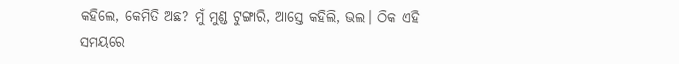କହିଲେ, କେମିତି ଅଛ? ମୁଁ ମୁଣ୍ଡ ଟୁଙ୍ଗାରି, ଆସ୍ତେ କହିଲି, ଭଲ। ଠିକ ଏହି ସମୟରେ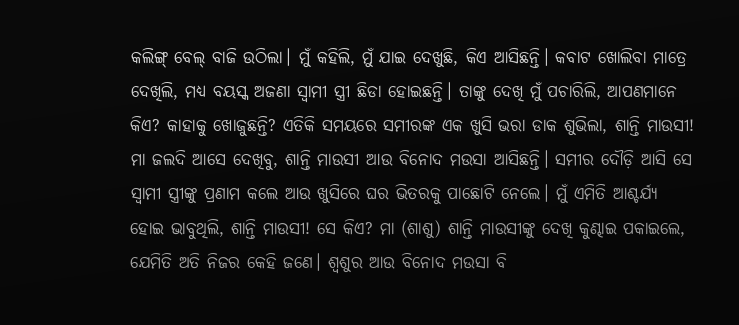କଲିଙ୍ଗ୍ ବେଲ୍ ବାଜି ଉଠିଲା। ମୁଁ କହିଲି, ମୁଁ ଯାଇ ଦେଖୁଛି, କିଏ ଆସିଛନ୍ତି। କବାଟ ଖୋଲିବା ମାତ୍ରେ ଦେଖିଲି, ମଧ୍ୟ ବୟସ୍କ ଅଜଣା ସ୍ୱାମୀ ସ୍ତ୍ରୀ ଛିଡା ହୋଇଛନ୍ତି। ତାଙ୍କୁ ଦେଖି ମୁଁ ପଚାରିଲି, ଆପଣମାନେ କିଏ? କାହାକୁ ଖୋଜୁଛନ୍ତି? ଏତିକି ସମୟରେ ସମୀରଙ୍କ ଏକ ଖୁସି ଭରା ଡାକ ଶୁଭିଲା, ଶାନ୍ତି ମାଉସୀ! ମା ଜଲଦି ଆସେ ଦେଖିବୁ, ଶାନ୍ତି ମାଉସୀ ଆଉ ବିନୋଦ ମଉସା ଆସିଛନ୍ତି। ସମୀର ଦୌଡ଼ି ଆସି ସେ ସ୍ୱାମୀ ସ୍ତ୍ରୀଙ୍କୁ ପ୍ରଣାମ କଲେ ଆଉ ଖୁସିରେ ଘର ଭିତରକୁ ପାଛୋଟି ନେଲେ। ମୁଁ ଏମିତି ଆଶ୍ଚର୍ଯ୍ୟ ହୋଇ ଭାବୁଥିଲି, ଶାନ୍ତି ମାଉସୀ! ସେ କିଏ? ମା (ଶାଶୁ) ଶାନ୍ତି ମାଉସୀଙ୍କୁ ଦେଖି କୁଣ୍ଢାଇ ପକାଇଲେ, ଯେମିତି ଅତି ନିଜର କେହି ଜଣେ। ଶ୍ୱଶୁର ଆଉ ବିନୋଦ ମଉସା ବି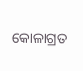କୋଳାଗ୍ରତ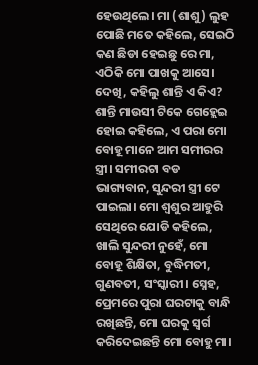ହେଉଥିଲେ। ମା (ଶାଶୁ) ଲୁହ ପୋଛି ମତେ କହିଲେ, ସେଇଠି କଣ ଛିଡା ହେଇଛୁ ରେ ମା, ଏଠିକି ମୋ ପାଖକୁ ଆସେ। ଦେଖି, କହିଲୁ ଶାନ୍ତି ଏ କିଏ? ଶାନ୍ତି ମାଉସୀ ଟିକେ ଗେହ୍ଲେଇ ହୋଇ କହିଲେ, ଏ ପରା ମୋ ବୋହୂ ମାନେ ଆମ ସମୀରର ସ୍ତ୍ରୀ। ସମୀରଟା ବଡ ଭାଗ୍ୟବାନ, ସୁନ୍ଦରୀ ସ୍ତ୍ରୀ ଟେ ପାଇଲା। ମୋ ଶ୍ୱଶୁର ଆହୁରି ସେଥିରେ ଯୋଡି କହିଲେ, ଖାଲି ସୁନ୍ଦରୀ ନୁହେଁ, ମୋ ବୋହୂ ଶିକ୍ଷିତା, ବୁଦ୍ଧିମତୀ, ଗୁଣବତୀ, ସଂସ୍କାରୀ। ସ୍ନେହ, ପ୍ରେମରେ ପୁରା ଘରଟାକୁ ବାନ୍ଧି ରଖିଛନ୍ତି, ମୋ ଘରକୁ ସ୍ୱର୍ଗ କରିଦେଇଛନ୍ତି ମୋ ବୋହୁ ମା।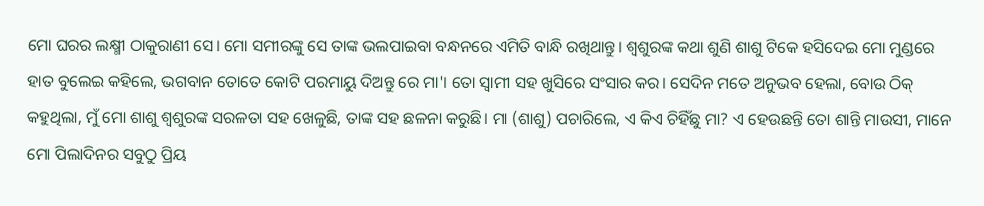ମୋ ଘରର ଲକ୍ଷ୍ମୀ ଠାକୁରାଣୀ ସେ। ମୋ ସମୀରଙ୍କୁ ସେ ତାଙ୍କ ଭଲପାଇବା ବନ୍ଧନରେ ଏମିତି ବାନ୍ଧି ରଖିଥାନ୍ତୁ। ଶ୍ୱଶୁରଙ୍କ କଥା ଶୁଣି ଶାଶୁ ଟିକେ ହସିଦେଇ ମୋ ମୁଣ୍ଡରେ ହାତ ବୁଲେଇ କହିଲେ, ଭଗବାନ ତୋତେ କୋଟି ପରମାୟୁ ଦିଅନ୍ତୁ ରେ ମା'। ତୋ ସ୍ୱାମୀ ସହ ଖୁସିରେ ସଂସାର କର। ସେଦିନ ମତେ ଅନୁଭବ ହେଲା, ବୋଉ ଠିକ୍ କହୁଥିଲା, ମୁଁ ମୋ ଶାଶୁ ଶ୍ୱଶୁରଙ୍କ ସରଳତା ସହ ଖେଳୁଛି, ତାଙ୍କ ସହ ଛଳନା କରୁଛି। ମା (ଶାଶୁ) ପଚାରିଲେ, ଏ କିଏ ଚିହିଁଛୁ ମା? ଏ ହେଉଛନ୍ତି ତୋ ଶାନ୍ତି ମାଉସୀ, ମାନେ ମୋ ପିଲାଦିନର ସବୁଠୁ ପ୍ରିୟ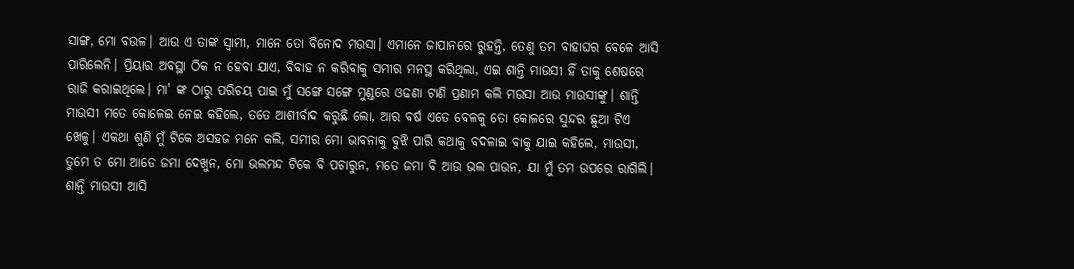ସାଙ୍ଗ, ମୋ ବଉଳ। ଆଉ ଏ ତାଙ୍କ ସ୍ୱାମୀ, ମାନେ ତୋ ବିନୋଦ ମଉସା। ଏମାନେ ଜାପାନରେ ରୁହନ୍ତି, ତେଣୁ ତମ ବାହାଘର ବେଳେ ଆସି ପାରିଲେନି। ପ୍ରିୟାର ଅବସ୍ଥା ଠିକ ନ ହେବା ଯାଏ, ବିବାହ ନ କରିବାକୁ ସମୀର ମନସ୍ଥ କରିଥିଲା, ଏଇ ଶାନ୍ତି ମାଉସୀ ହିଁ ତାକୁ ଶେଷରେ ରାଜି କରାଇଥିଲେ। ମା' ଙ୍କ ଠାରୁ ପରିଚୟ ପାଇ ମୁଁ ସଙ୍ଗେ ସଙ୍ଗେ ମୁଣ୍ଡରେ ଓଢଣା ଟାଣି ପ୍ରଣାମ କଲି ମଉସା ଆଉ ମାଉସୀଙ୍କୁ। ଶାନ୍ତି ମାଉସୀ ମତେ କୋଳେଇ ନେଇ କହିଲେ, ତତେ ଆଶୀର୍ବାଦ କରୁଛି ଲୋ, ଆର ବର୍ଷ ଏତେ ବେଳକୁ ତୋ କୋଳରେ ସୁନ୍ଦର ଛୁଆ ଟିଏ ଖେଳୁ। ଏକଥା ଶୁଣି ମୁଁ ଟିକେ ଅସହଜ ମନେ କଲି, ସମୀର ମୋ ଭାବନାକୁ ବୁଝି ପାରି କଥାକୁ ବଦଳାଇ ବାକୁ ଯାଇ କହିଲେ, ମାଉସୀ, ତୁମେ ତ ମୋ ଆଡେ ଜମା ଦେଖୁନ, ମୋ ଭଲମନ୍ଦ ଟିକେ ବି ପଚାରୁନ, ମତେ ଜମା ବି ଆଉ ଭଲ ପାଉନ, ଯା ମୁଁ ତମ ଉପରେ ରାଗିଲି। ଶାନ୍ତି ମାଉସୀ ଆସି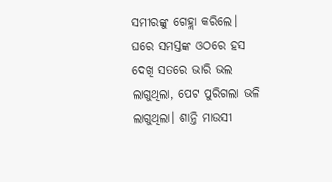ସମୀରଙ୍କୁ ଗେହ୍ଲା କରିଲେ। ଘରେ ସମସ୍ତଙ୍କ ଓଠରେ ହସ ଦେଖି ସତରେ ଭାରି ଭଲ ଲାଗୁଥିଲା, ପେଟ ପୁରିଗଲା ଭଳି ଲାଗୁଥିଲା। ଶାନ୍ତି ମାଉସୀ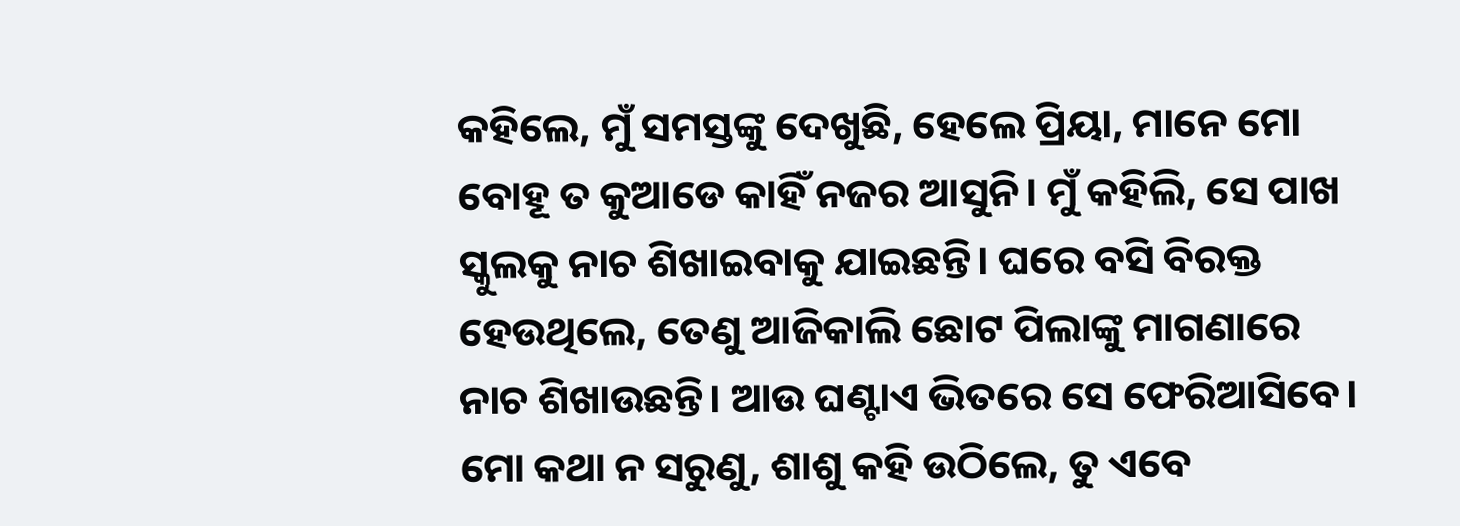କହିଲେ, ମୁଁ ସମସ୍ତଙ୍କୁ ଦେଖୁଛି, ହେଲେ ପ୍ରିୟା, ମାନେ ମୋ ବୋହୂ ତ କୁଆଡେ କାହିଁ ନଜର ଆସୁନି। ମୁଁ କହିଲି, ସେ ପାଖ ସ୍କୁଲକୁ ନାଚ ଶିଖାଇବାକୁ ଯାଇଛନ୍ତି। ଘରେ ବସି ବିରକ୍ତ ହେଉଥିଲେ, ତେଣୁ ଆଜିକାଲି ଛୋଟ ପିଲାଙ୍କୁ ମାଗଣାରେ ନାଚ ଶିଖାଉଛନ୍ତି। ଆଉ ଘଣ୍ଟାଏ ଭିତରେ ସେ ଫେରିଆସିବେ। ମୋ କଥା ନ ସରୁଣୁ, ଶାଶୁ କହି ଉଠିଲେ, ତୁ ଏବେ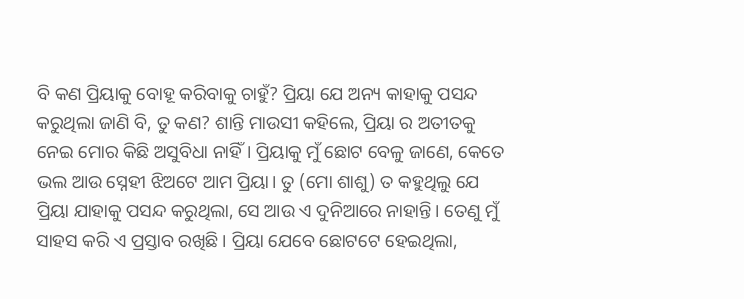ବି କଣ ପ୍ରିୟାକୁ ବୋହୂ କରିବାକୁ ଚାହୁଁ? ପ୍ରିୟା ଯେ ଅନ୍ୟ କାହାକୁ ପସନ୍ଦ କରୁଥିଲା ଜାଣି ବି, ତୁ କଣ? ଶାନ୍ତି ମାଉସୀ କହିଲେ, ପ୍ରିୟା ର ଅତୀତକୁ ନେଇ ମୋର କିଛି ଅସୁବିଧା ନାହିଁ। ପ୍ରିୟାକୁ ମୁଁ ଛୋଟ ବେଳୁ ଜାଣେ, କେତେ ଭଲ ଆଉ ସ୍ନେହୀ ଝିଅଟେ ଆମ ପ୍ରିୟା। ତୁ (ମୋ ଶାଶୁ) ତ କହୁଥିଲୁ ଯେ ପ୍ରିୟା ଯାହାକୁ ପସନ୍ଦ କରୁଥିଲା, ସେ ଆଉ ଏ ଦୁନିଆରେ ନାହାନ୍ତି। ତେଣୁ ମୁଁ ସାହସ କରି ଏ ପ୍ରସ୍ତାବ ରଖିଛି। ପ୍ରିୟା ଯେବେ ଛୋଟଟେ ହେଇଥିଲା,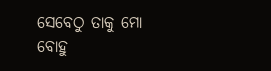ସେବେଠୁ ତାକୁ ମୋ ବୋହୁ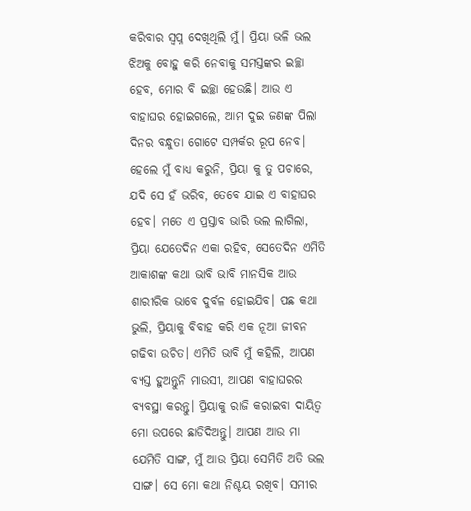କରିବାର ସ୍ୱପ୍ନ ଦେଖିଥିଲି ମୁଁ। ପ୍ରିୟା ଭଳି ଭଲ ଝିଅକୁ ବୋହୁ କରି ନେବାକୁ ସମସ୍ତଙ୍କର ଇଚ୍ଛା ହେବ, ମୋର ବି ଇଚ୍ଛା ହେଉଛି। ଆଉ ଏ ବାହାଘର ହୋଇଗଲେ, ଆମ ଦୁଇ ଜଣଙ୍କ ପିଲା ଦିନର ବନ୍ଧୁତା ଗୋଟେ ସମ୍ପର୍କର ରୂପ ନେବ। ହେଲେ ମୁଁ ବାଧ୍ୟ କରୁନି, ପ୍ରିୟା କୁ ତୁ ପଚାରେ, ଯଦି ସେ ହଁ ଭରିବ, ତେବେ ଯାଇ ଏ ବାହାଘର ହେବ। ମତେ ଏ ପ୍ରସ୍ତାବ ଭାରି ଭଲ ଲାଗିଲା, ପ୍ରିୟା ଯେତେଦିନ ଏକା ରହିବ, ସେତେଦିନ ଏମିତି ଆକାଶଙ୍କ କଥା ଭାବି ଭାବି ମାନସିକ ଆଉ ଶାରୀରିକ ଭାବେ ଦୁର୍ବଳ ହୋଇଯିବ। ପଛ କଥା ଭୁଲି, ପ୍ରିୟାକୁ ବିବାହ କରି ଏକ ନୂଆ ଜୀବନ ଗଢିବା ଉଚିତ। ଏମିତି ଭାବି ମୁଁ କହିଲି, ଆପଣ ବ୍ୟସ୍ତ ହୁଅନ୍ତୁନି ମାଉସୀ, ଆପଣ ବାହାଘରର ବ୍ୟବସ୍ଥା କରନ୍ତୁ। ପ୍ରିୟାକୁ ରାଜି କରାଇବା ଦାୟିତ୍ୱ ମୋ ଉପରେ ଛାଡିଦିଅନ୍ତୁ। ଆପଣ ଆଉ ମା ଯେମିତି ସାଙ୍ଗ, ମୁଁ ଆଉ ପ୍ରିୟା ସେମିତି ଅତି ଭଲ ସାଙ୍ଗ। ସେ ମୋ କଥା ନିଶ୍ଚୟ ରଖିବ। ସମୀର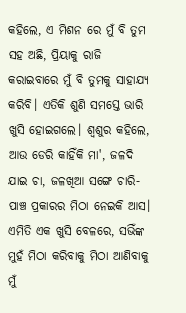କହିଲେ, ଏ ମିଶନ ରେ ମୁଁ ବି ତୁମ ସହ ଅଛି, ପ୍ରିୟାକୁ ରାଜି କରାଇବାରେ ମୁଁ ବି ତୁମକୁ ସାହାଯ୍ୟ କରିବି। ଏତିକି ଶୁଣି ସମସ୍ତେ ଭାରି ଖୁସି ହୋଇଗଲେ। ଶ୍ୱଶୁର କହିଲେ, ଆଉ ଡେରି କାହିଁକି ମା', ଜଳଦି ଯାଇ ଚା, ଜଳଖିଆ ସଙ୍ଗେ ଚାରି-ପାଞ୍ଚ ପ୍ରକାରର ମିଠା ନେଇକି ଆସ। ଏମିତି ଏକ ଖୁସି ବେଳରେ, ସଭିଁଙ୍କ ମୁହଁ ମିଠା କରିବାକୁ ମିଠା ଆଣିବାକୁ ମୁଁ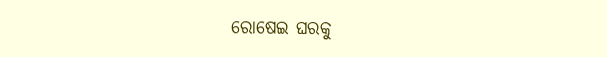ରୋଷେଇ ଘରକୁ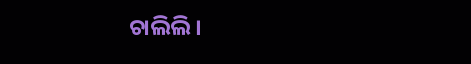ଚାଲିଲି।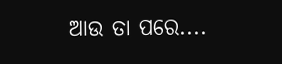ଆଉ ତା ପରେ....